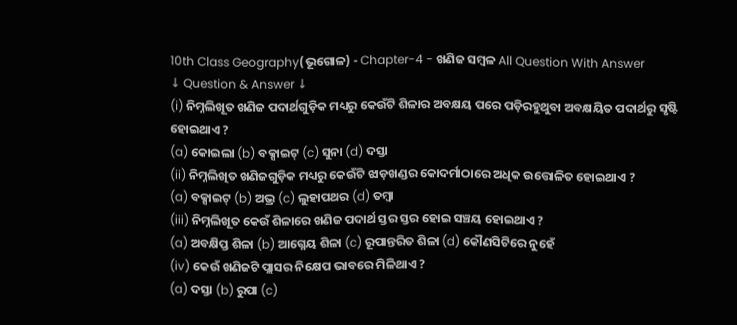10th Class Geography(ଭୂଗୋଳ) - Chapter-4 - ଖଣିଜ ସମ୍ବଳ All Question With Answer
↓ Question & Answer ↓
(i) ନିମ୍ନଲିଖୂତ ଖଣିଜ ପଦାର୍ଥଗୁଡ଼ିକ ମଧ୍ୟରୁ କେଉଁଟି ଶିଳାର ଅବକ୍ଷୟ ପରେ ପଡ଼ିରହୁଥୁବା ଅବକ୍ଷୟିତ ପଦାର୍ଥରୁ ସୃଷ୍ଟି ହୋଇଥାଏ ?
(a) କୋଇଲା (b) ବକ୍ସାଇଟ୍ (c) ସୁନା (d) ଦସ୍ତା
(ii) ନିମ୍ନଲିଖିତ ଖଣିଜଗୁଡ଼ିକ ମଧ୍ୟରୁ କେଉଁଟି ଝାଡ଼ଖଣ୍ଡର କୋଦର୍ମାଠାରେ ଅଧିକ ଉତ୍ତୋଳିତ ହୋଇଥାଏ ?
(a) ବକ୍ସାଇଟ୍ (b) ଅଭ୍ର (c) ଲୁହାପଥର (d) ତମ୍ବା
(iii) ନିମ୍ନଲିଖୂତ କେଉଁ ଶିଳାରେ ଖଣିଜ ପଦାର୍ଥ ସ୍ତର ସ୍ତର ହୋଇ ସଞ୍ଚୟ ହୋଇଥାଏ ?
(a) ଅବକ୍ଷିପ୍ତ ଶିଳା (b) ଆଗ୍ନେୟ ଶିଳା (c) ରୂପାନ୍ତରିତ ଶିଳା (d) କୌଣସିଟିରେ ନୁହେଁ
(iv) କେଉଁ ଖଣିଜଟି ପ୍ଲାସର ନିକ୍ଷେପ ଭାବରେ ମିଳିଥାଏ ?
(a) ଦସ୍ତା (b) ରୁପା (c)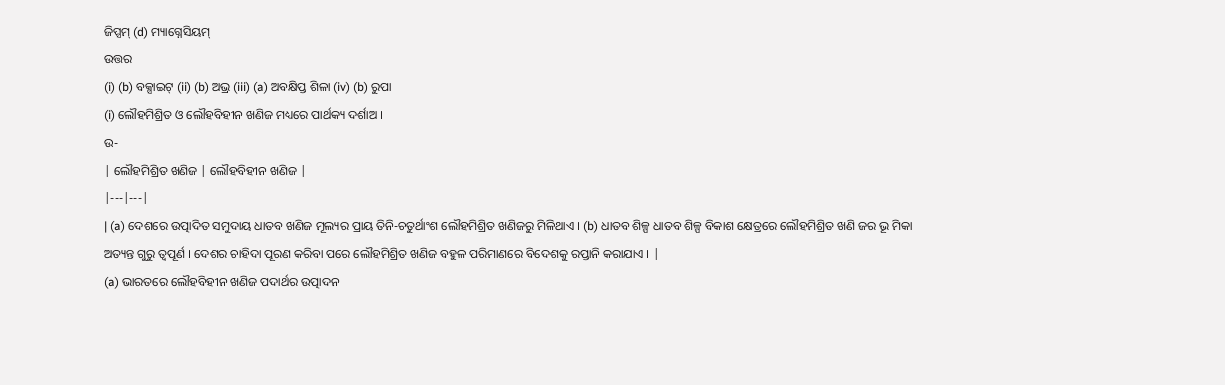ଜିପ୍ସମ୍ (d) ମ୍ୟାଗ୍ନେସିୟମ୍
ଉତ୍ତର
(i) (b) ବକ୍ସାଇଟ୍ (ii) (b) ଅଭ୍ର (iii) (a) ଅବକ୍ଷିପ୍ତ ଶିଳା (iv) (b) ରୁପା
(i) ଲୌହମିଶ୍ରିତ ଓ ଲୌହବିହୀନ ଖଣିଜ ମଧ୍ୟରେ ପାର୍ଥକ୍ୟ ଦର୍ଶାଅ ।
ଉ-
| ଲୌହମିଶ୍ରିତ ଖଣିଜ | ଲୌହବିହୀନ ଖଣିଜ |
|---|---|
| (a) ଦେଶରେ ଉତ୍ପାଦିତ ସମୁଦାୟ ଧାତବ ଖଣିଜ ମୂଲ୍ୟର ପ୍ରାୟ ତିନି-ଚତୁର୍ଥାଂଶ ଲୌହମିଶ୍ରିତ ଖଣିଜରୁ ମିଳିଥାଏ । (b) ଧାତବ ଶିଳ୍ପ ଧାତବ ଶିଳ୍ପ ବିକାଶ କ୍ଷେତ୍ରରେ ଲୌହମିଶ୍ରିତ ଖଣି ଜର ଭୂ ମିକା ଅତ୍ୟନ୍ତ ଗୁରୁ ତ୍ବପୂର୍ଣ । ଦେଶର ଚାହିଦା ପୂରଣ କରିବା ପରେ ଲୌହମିଶ୍ରିତ ଖଣିଜ ବହୁଳ ପରିମାଣରେ ବିଦେଶକୁ ରପ୍ତାନି କରାଯାଏ । |
(a) ଭାରତରେ ଲୌହବିହୀନ ଖଣିଜ ପଦାର୍ଥର ଉତ୍ପାଦନ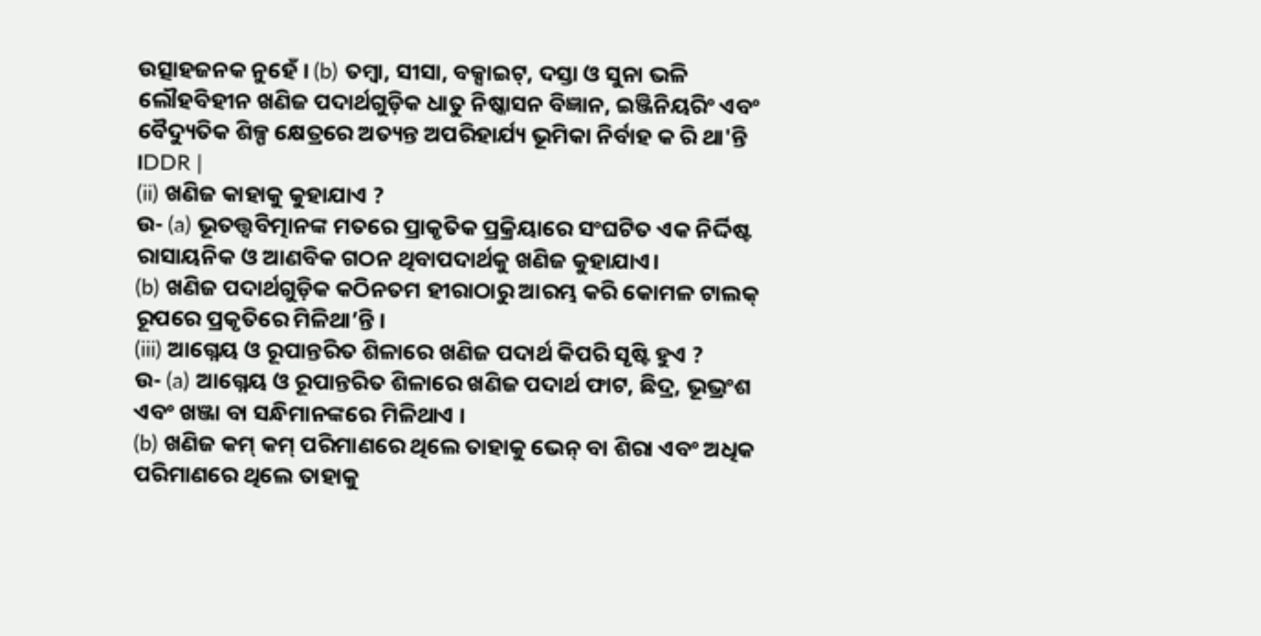ଉତ୍ସାହଜନକ ନୁହେଁ । (b) ତମ୍ବା, ସୀସା, ବକ୍ସାଇଟ୍, ଦସ୍ତା ଓ ସୁନା ଭଳି ଲୌହବିହୀନ ଖଣିଜ ପଦାର୍ଥଗୁଡ଼ିକ ଧାତୁ ନିଷ୍କାସନ ବିଜ୍ଞାନ, ଇଞ୍ଜିନିୟରିଂ ଏବଂ ବୈଦ୍ୟୁତିକ ଶିଳ୍ପ କ୍ଷେତ୍ରରେ ଅତ୍ୟନ୍ତ ଅପରିହାର୍ଯ୍ୟ ଭୂମିକା ନିର୍ବାହ କ ରି ଥା'ନ୍ତି ।DDR |
(ii) ଖଣିଜ କାହାକୁ କୁହାଯାଏ ?
ଉ- (a) ଭୂତତ୍ତ୍ୱବିତ୍ମାନଙ୍କ ମତରେ ପ୍ରାକୃତିକ ପ୍ରକ୍ରିୟାରେ ସଂଘଟିତ ଏକ ନିର୍ଦ୍ଦିଷ୍ଟ ରାସାୟନିକ ଓ ଆଣବିକ ଗଠନ ଥିବାପଦାର୍ଥକୁ ଖଣିଜ କୁହାଯାଏ।
(b) ଖଣିଜ ପଦାର୍ଥଗୁଡ଼ିକ କଠିନତମ ହୀରାଠାରୁ ଆରମ୍ଭ କରି କୋମଳ ଟାଲକ୍ ରୂପରେ ପ୍ରକୃତିରେ ମିଳିଥା’ନ୍ତି ।
(iii) ଆଗ୍ନେୟ ଓ ରୂପାନ୍ତରିତ ଶିଳାରେ ଖଣିଜ ପଦାର୍ଥ କିପରି ସୃଷ୍ଟି ହୁଏ ?
ଉ- (a) ଆଗ୍ନେୟ ଓ ରୂପାନ୍ତରିତ ଶିଳାରେ ଖଣିଜ ପଦାର୍ଥ ଫାଟ, ଛିଦ୍ର, ଭୂଭ୍ରଂଶ ଏବଂ ଖଞ୍ଜା ବା ସନ୍ଧିମାନଙ୍କରେ ମିଳିଥାଏ ।
(b) ଖଣିଜ କମ୍ କମ୍ ପରିମାଣରେ ଥିଲେ ତାହାକୁ ଭେନ୍ ବା ଶିରା ଏବଂ ଅଧିକ ପରିମାଣରେ ଥିଲେ ତାହାକୁ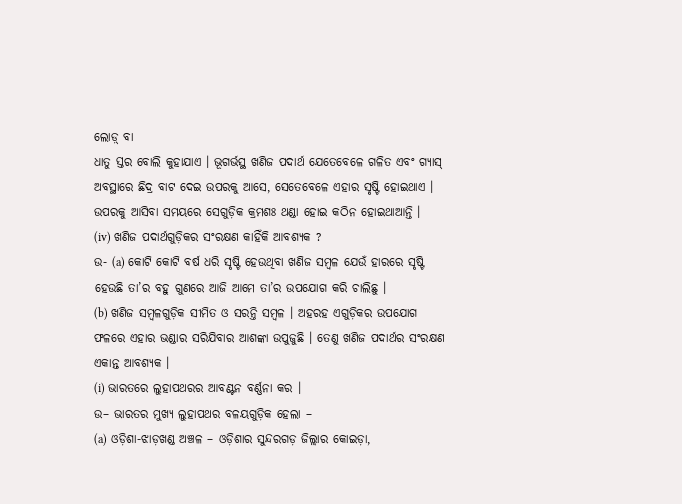ଲୋଡ଼୍ ବା
ଧାତୁ ସ୍ତର ବୋଲି କୁହାଯାଏ । ଭୂଗର୍ଭସ୍ଥ ଖଣିଜ ପଦାର୍ଥ ଯେତେବେଳେ ଗଳିତ ଏବଂ ଗ୍ୟାସ୍ ଅବସ୍ଥାରେ ଛିଦ୍ର ବାଟ ଦେଇ ଉପରକୁ ଆସେ, ସେତେବେଳେ ଏହାର ସୃଷ୍ଟି ହୋଇଥାଏ । ଉପରକୁ ଆସିବା ସମୟରେ ସେଗୁଡ଼ିକ କ୍ରମଶଃ ଥଣ୍ଡା ହୋଇ କଠିନ ହୋଇଥାଆନ୍ତି ।
(iv) ଖଣିଜ ପଦାର୍ଥଗୁଡ଼ିକର ସଂରକ୍ଷଣ କାହିଁକି ଆବଶ୍ୟକ ?
ଉ- (a) କୋଟି କୋଟି ବର୍ଷ ଧରି ସୃଷ୍ଟି ହେଉଥିବା ଖଣିଜ ସମ୍ବଳ ଯେଉଁ ହାରରେ ସୃଷ୍ଟି ହେଉଛି ତା’ର ବହୁ ଗୁଣରେ ଆଜି ଆମେ ତା’ର ଉପଯୋଗ କରି ଚାଲିଛୁ ।
(b) ଖଣିଜ ସମ୍ବଳଗୁଡ଼ିକ ସୀମିତ ଓ ସରନ୍ତି ସମ୍ବଳ । ଅହରହ ଏଗୁଡ଼ିକର ଉପଯୋଗ ଫଳରେ ଏହାର ଭଣ୍ଡାର ସରିଯିବାର ଆଶଙ୍କା ଉପୁଜୁଛି । ତେଣୁ ଖଣିଜ ପଦାର୍ଥର ସଂରକ୍ଷଣ
ଏକାନ୍ତ ଆବଶ୍ୟକ ।
(i) ଭାରତରେ ଲୁହାପଥରର ଆବଣ୍ଟନ ବର୍ଣ୍ଣନା କର ।
ଉ– ଭାରତର ମୁଖ୍ୟ ଲୁହାପଥର ବଳୟଗୁଡ଼ିକ ହେଲା –
(a) ଓଡ଼ିଶା-ଝାଡ଼ଖଣ୍ଡ ଅଞ୍ଚଳ – ଓଡ଼ିଶାର ସୁନ୍ଦରଗଡ଼ ଜିଲ୍ଲାର କୋଇଡ଼ା,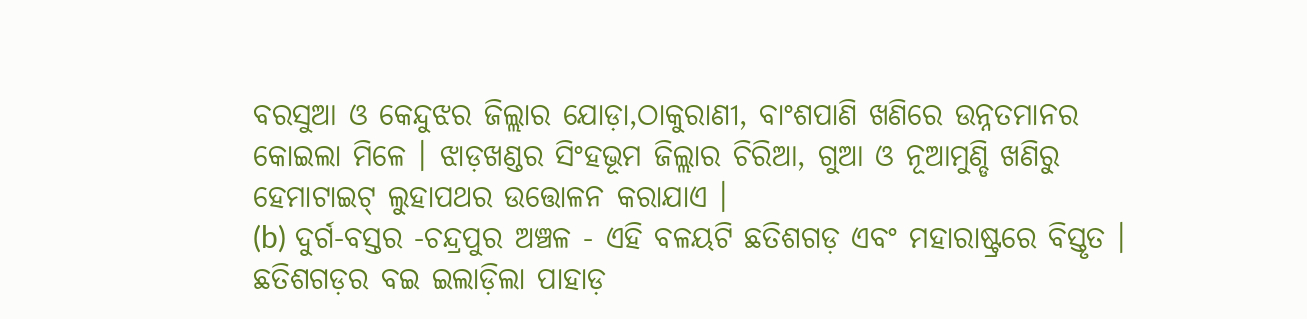ବରସୁଆ ଓ କେନ୍ଦୁଝର ଜିଲ୍ଲାର ଯୋଡ଼ା,ଠାକୁରାଣୀ, ବାଂଶପାଣି ଖଣିରେ ଉନ୍ନତମାନର କୋଇଲା ମିଳେ । ଝାଡ଼ଖଣ୍ଡର ସିଂହଭୂମ ଜିଲ୍ଲାର ଚିରିଆ, ଗୁଆ ଓ ନୂଆମୁଣ୍ଡି ଖଣିରୁ ହେମାଟାଇଟ୍ ଲୁହାପଥର ଉତ୍ତୋଳନ କରାଯାଏ ।
(b) ଦୁର୍ଗ-ବସ୍ତର -ଚନ୍ଦ୍ରପୁର ଅଞ୍ଚଳ - ଏହି ବଳୟଟି ଛତିଶଗଡ଼ ଏବଂ ମହାରାଷ୍ଟ୍ରରେ ବିସ୍ତୃତ । ଛତିଶଗଡ଼ର ବଇ ଇଲାଡ଼ିଲା ପାହାଡ଼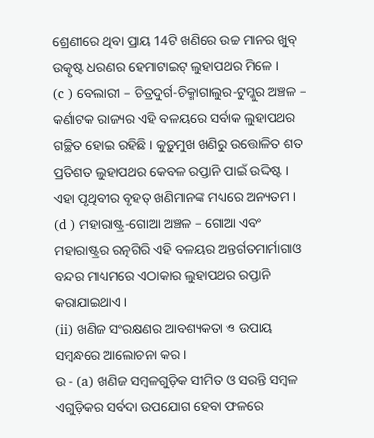ଶ୍ରେଣୀରେ ଥିବା ପ୍ରାୟ 14ଟି ଖଣିରେ ଉଚ୍ଚ ମାନର ଖୁବ୍ ଉତ୍କୃଷ୍ଟ ଧରଣର ହେମାଟାଇଟ୍ ଲୁହାପଥର ମିଳେ ।
(c ) ବେଲାରୀ – ଚିତ୍ରଦୁର୍ଗ-ଚିକ୍ମାଗାଲୁର-ଟୁମ୍କୁର ଅଞ୍ଚଳ – କର୍ଣାଟକ ରାଜ୍ୟର ଏହି ବଳୟରେ ସର୍ବାକ ଲୁହାପଥର ଗଚ୍ଛିତ ହୋଇ ରହିଛି । କୁଡ଼ୁମୁଖ ଖଣିରୁ ଉତ୍ତୋଳିତ ଶତ ପ୍ରତିଶତ ଲୁହାପଥର କେବଳ ରପ୍ତାନି ପାଇଁ ଉଦ୍ଦିଷ୍ଟ । ଏହା ପୃଥିବୀର ବୃହତ୍ ଖଣିମାନଙ୍କ ମଧ୍ୟରେ ଅନ୍ୟତମ ।
(d ) ମହାରାଷ୍ଟ୍ର-ଗୋଆ ଅଞ୍ଚଳ – ଗୋଆ ଏବଂ ମହାରାଷ୍ଟ୍ରର ରତ୍ନଗିରି ଏହି ବଳୟର ଅନ୍ତର୍ଗତମାର୍ମାଗାଓ ବନ୍ଦର ମାଧ୍ୟମରେ ଏଠାକାର ଲୁହାପଥର ରପ୍ତାନି କରାଯାଇଥାଏ ।
(ii) ଖଣିଜ ସଂରକ୍ଷଣର ଆବଶ୍ୟକତା ও ଉପାୟ ସମ୍ବନ୍ଧରେ ଆଲୋଚନା କର ।
ଉ - (a) ଖଣିଜ ସମ୍ବଳଗୁଡ଼ିକ ସୀମିତ ଓ ସରନ୍ତି ସମ୍ବଳ ଏଗୁଡ଼ିକର ସର୍ବଦା ଉପଯୋଗ ହେବା ଫଳରେ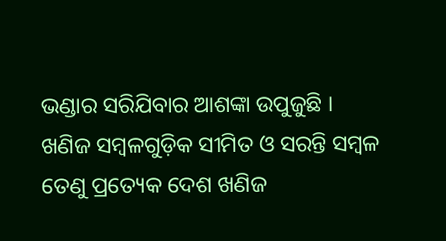ଭଣ୍ଡାର ସରିଯିବାର ଆଶଙ୍କା ଉପୁଜୁଛି ।
ଖଣିଜ ସମ୍ବଳଗୁଡ଼ିକ ସୀମିତ ଓ ସରନ୍ତି ସମ୍ବଳ ତେଣୁ ପ୍ରତ୍ୟେକ ଦେଶ ଖଣିଜ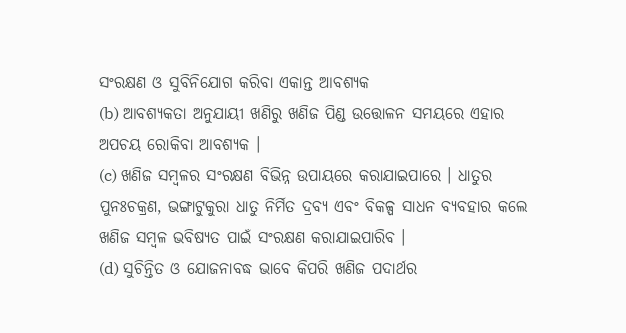ସଂରକ୍ଷଣ ଓ ସୁବିନିଯୋଗ କରିବା ଏକାନ୍ତ ଆବଶ୍ୟକ
(b) ଆବଶ୍ୟକତା ଅନୁଯାୟୀ ଖଣିରୁ ଖଣିଜ ପିଣ୍ଡ ଉତ୍ତୋଳନ ସମୟରେ ଏହାର ଅପଚୟ ରୋକିବା ଆବଶ୍ୟକ ।
(c) ଖଣିଜ ସମ୍ବଳର ସଂରକ୍ଷଣ ବିଭିନ୍ନ ଉପାୟରେ କରାଯାଇପାରେ । ଧାତୁର ପୁନଃଚକ୍ରଣ, ଭଙ୍ଗାଟୁକୁରା ଧାତୁ ନିର୍ମିତ ଦ୍ରବ୍ୟ ଏବଂ ବିକଳ୍ପ ସାଧନ ବ୍ୟବହାର କଲେ ଖଣିଜ ସମ୍ବଳ ଭବିଷ୍ୟତ ପାଇଁ ସଂରକ୍ଷଣ କରାଯାଇପାରିବ ।
(d) ସୁଚିନ୍ତିତ ଓ ଯୋଜନାବଦ୍ଧ ଭାବେ କିପରି ଖଣିଜ ପଦାର୍ଥର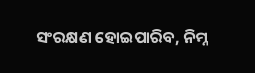ସଂରକ୍ଷଣ ହୋଇପାରିବ, ନିମ୍ନ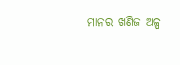ମାନର ଖଣିଜ ଅଳ୍ପ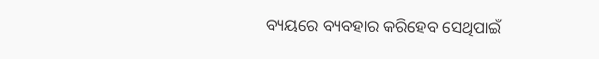ବ୍ୟୟରେ ବ୍ୟବହାର କରିହେବ ସେଥିପାଇଁ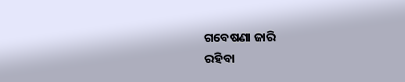ଗବେଷଣା ଜାରି
ରହିବା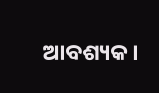ଆବଶ୍ୟକ ।